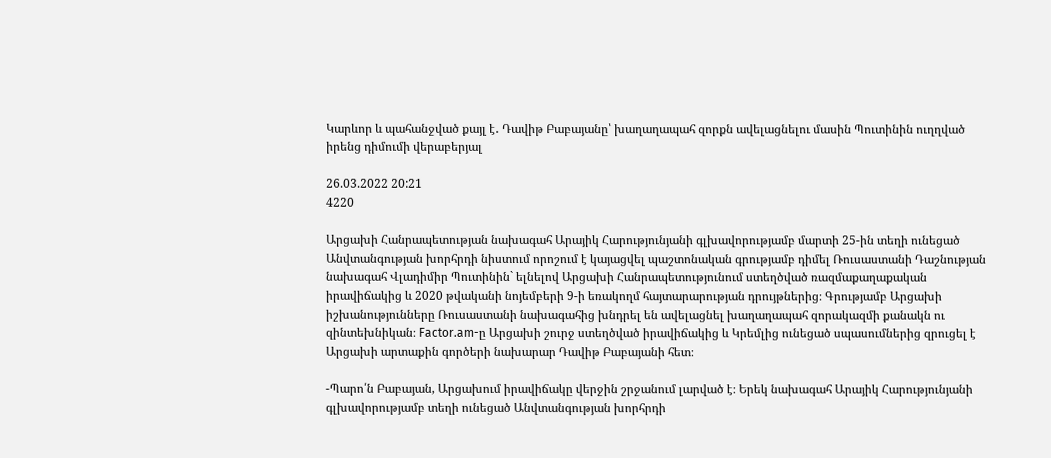Կարևոր և պահանջված քայլ է․ Դավիթ Բաբայանը՝ խաղաղապահ զորքն ավելացնելու մասին Պուտինին ուղղված իրենց դիմումի վերաբերյալ

26.03.2022 20:21
4220

Արցախի Հանրապետության նախագահ Արայիկ Հարությունյանի գլխավորությամբ մարտի 25-ին տեղի ունեցած Անվտանգության խորհրդի նիստում որոշում է կայացվել պաշտոնական գրությամբ դիմել Ռուսաստանի Դաշնության նախագահ Վլադիմիր Պուտինին` ելնելով Արցախի Հանրապետությունում ստեղծված ռազմաքաղաքական իրավիճակից և 2020 թվականի նոյեմբերի 9-ի եռակողմ հայտարարության դրույթներից։ Գրությամբ Արցախի իշխանությունները Ռուսաստանի նախագահից խնդրել են ավելացնել խաղաղապահ զորակազմի քանակն ու զինտեխնիկան։ Factor.am-ը Արցախի շուրջ ստեղծված իրավիճակից և Կրեմլից ունեցած սպասումներից զրուցել է Արցախի արտաքին գործերի նախարար Դավիթ Բաբայանի հետ։

-Պարո՛ն Բաբայան, Արցախում իրավիճակը վերջին շրջանում լարված է։ Երեկ նախագահ Արայիկ Հարությունյանի գլխավորությամբ տեղի ունեցած Անվտանգության խորհրդի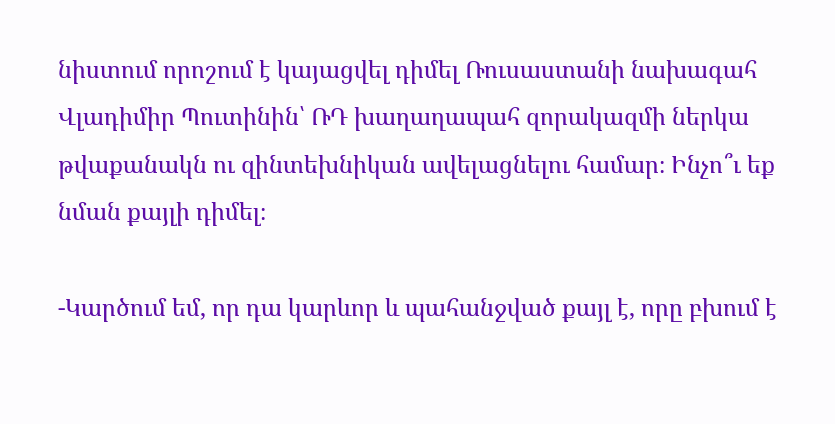նիստում որոշում է կայացվել դիմել Ռուսաստանի նախագահ Վլադիմիր Պուտինին՝ ՌԴ խաղաղապահ զորակազմի ներկա թվաքանակն ու զինտեխնիկան ավելացնելու համար։ Ինչո՞ւ եք նման քայլի դիմել։

-Կարծում եմ, որ դա կարևոր և պահանջված քայլ է, որը բխում է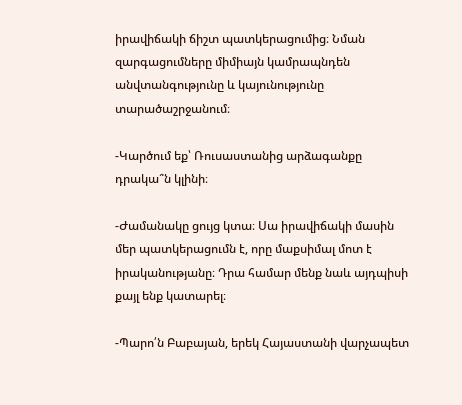իրավիճակի ճիշտ պատկերացումից։ Նման զարգացումները միմիայն կամրապնդեն անվտանգությունը և կայունությունը տարածաշրջանում։

-Կարծում եք՝ Ռուսաստանից արձագանքը դրակա՞ն կլինի։

-Ժամանակը ցույց կտա։ Սա իրավիճակի մասին մեր պատկերացումն է, որը մաքսիմալ մոտ է իրականությանը։ Դրա համար մենք նաև այդպիսի քայլ ենք կատարել։

-Պարո՛ն Բաբայան, երեկ Հայաստանի վարչապետ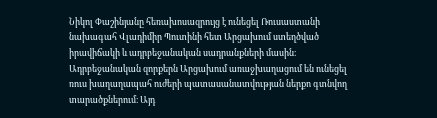Նիկոլ Փաշինյանը հեռախոսազրույց է ունեցել Ռուսաստանի նախագահ Վլադիմիր Պուտինի հետ Արցախում ստեղծված իրավիճակի և ադրբեջանական սադրանքների մասին։ Ադրբեջանական զորքերն Արցախում առաջխաղացում են ունեցել ռուս խաղաղապահ ուժերի պատասանատվության ներքո գտնվող տարածքներում։ Այդ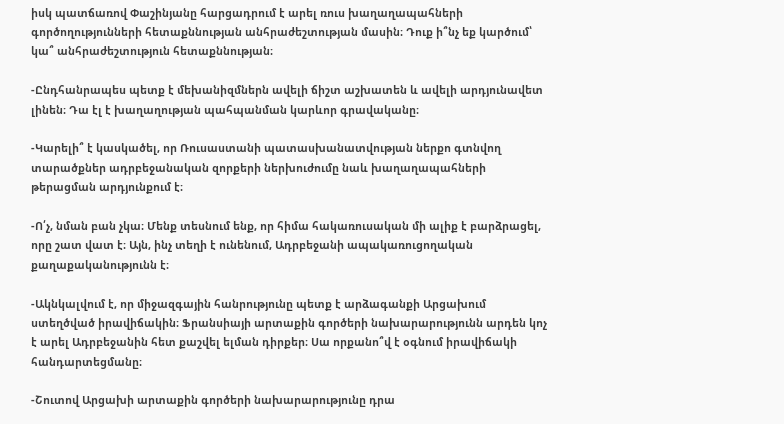իսկ պատճառով Փաշինյանը հարցադրում է արել ռուս խաղաղապահների գործողությունների հետաքննության անհրաժեշտության մասին։ Դուք ի՞նչ եք կարծում՝ կա՞ անհրաժեշտություն հետաքննության։

-Ընդհանրապես պետք է մեխանիզմներն ավելի ճիշտ աշխատեն և ավելի արդյունավետ լինեն։ Դա էլ է խաղաղության պահպանման կարևոր գրավականը։

-Կարելի՞ է կասկածել, որ Ռուսաստանի պատասխանատվության ներքո գտնվող տարածքներ ադրբեջանական զորքերի ներխուժումը նաև խաղաղապահների թերացման արդյունքում է։

-Ո՛չ, նման բան չկա։ Մենք տեսնում ենք, որ հիմա հակառուսական մի ալիք է բարձրացել, որը շատ վատ է։ Այն, ինչ տեղի է ունենում, Ադրբեջանի ապակառուցողական քաղաքականությունն է։

-Ակնկալվում է, որ միջազգային հանրությունը պետք է արձագանքի Արցախում ստեղծված իրավիճակին։ Ֆրանսիայի արտաքին գործերի նախարարությունն արդեն կոչ է արել Ադրբեջանին հետ քաշվել ելման դիրքեր։ Սա որքանո՞վ է օգնում իրավիճակի հանդարտեցմանը։

-Շուտով Արցախի արտաքին գործերի նախարարությունը դրա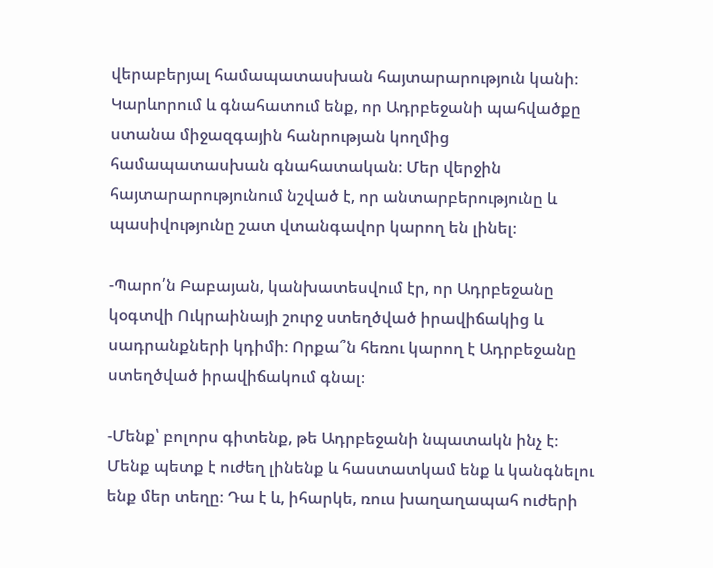վերաբերյալ համապատասխան հայտարարություն կանի։ Կարևորում և գնահատում ենք, որ Ադրբեջանի պահվածքը ստանա միջազգային հանրության կողմից համապատասխան գնահատական։ Մեր վերջին հայտարարությունում նշված է, որ անտարբերությունը և պասիվությունը շատ վտանգավոր կարող են լինել։

-Պարո՛ն Բաբայան, կանխատեսվում էր, որ Ադրբեջանը կօգտվի Ուկրաինայի շուրջ ստեղծված իրավիճակից և սադրանքների կդիմի։ Որքա՞ն հեռու կարող է Ադրբեջանը ստեղծված իրավիճակում գնալ։

-Մենք՝ բոլորս գիտենք, թե Ադրբեջանի նպատակն ինչ է։ Մենք պետք է ուժեղ լինենք և հաստատկամ ենք և կանգնելու ենք մեր տեղը։ Դա է և, իհարկե, ռուս խաղաղապահ ուժերի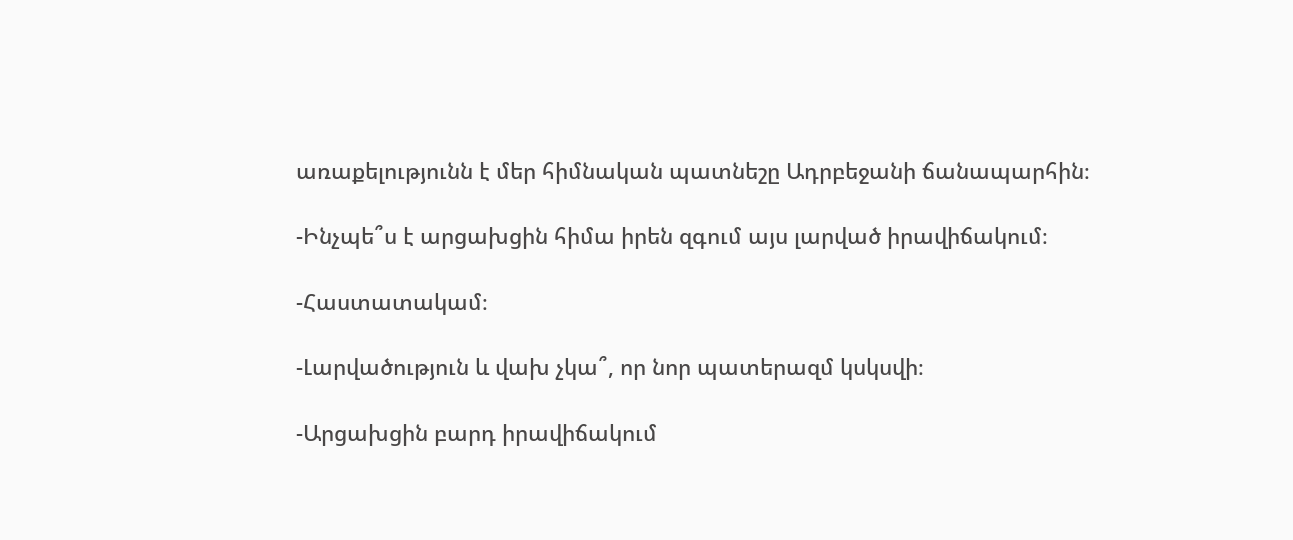առաքելությունն է մեր հիմնական պատնեշը Ադրբեջանի ճանապարհին։

-Ինչպե՞ս է արցախցին հիմա իրեն զգում այս լարված իրավիճակում։

-Հաստատակամ։

-Լարվածություն և վախ չկա՞, որ նոր պատերազմ կսկսվի։

-Արցախցին բարդ իրավիճակում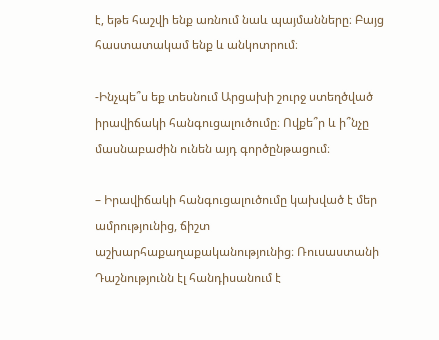է, եթե հաշվի ենք առնում նաև պայմանները։ Բայց հաստատակամ ենք և անկոտրում։

-Ինչպե՞ս եք տեսնում Արցախի շուրջ ստեղծված իրավիճակի հանգուցալուծումը։ Ովքե՞ր և ի՞նչը մասնաբաժին ունեն այդ գործընթացում։

– Իրավիճակի հանգուցալուծումը կախված է մեր ամրությունից, ճիշտ աշխարհաքաղաքականությունից։ Ռուսաստանի Դաշնությունն էլ հանդիսանում է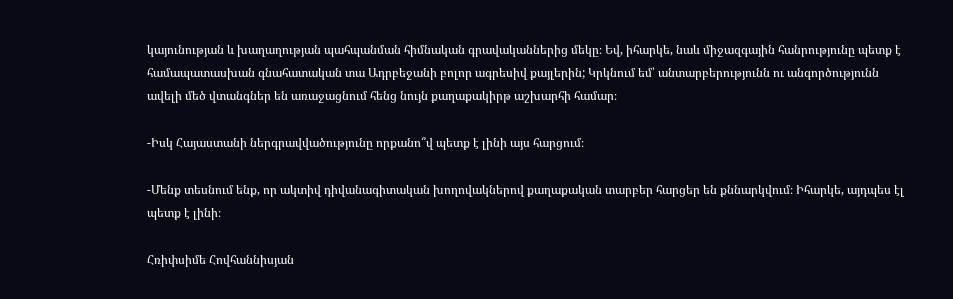կայունության և խաղաղության պահպանման հիմնական գրավականներից մեկը։ Եվ, իհարկե, նաև միջազգային հանրությունը պետք է համապատասխան գնահատական տա Ադրբեջանի բոլոր ագրեսիվ քայլերին; Կրկնում եմ՝ անտարբերությունն ու անգործությունն ավելի մեծ վտանգներ են առաջացնում հենց նույն քաղաքակիրթ աշխարհի համար։

-Իսկ Հայաստանի ներգրավվածությունը որքանո՞վ պետք է լինի այս հարցում։

-Մենք տեսնում ենք, որ ակտիվ դիվանագիտական խողովակներով քաղաքական տարբեր հարցեր են քննարկվում։ Իհարկե, այդպես էլ պետք է լինի։

Հռիփսիմե Հովհաննիսյան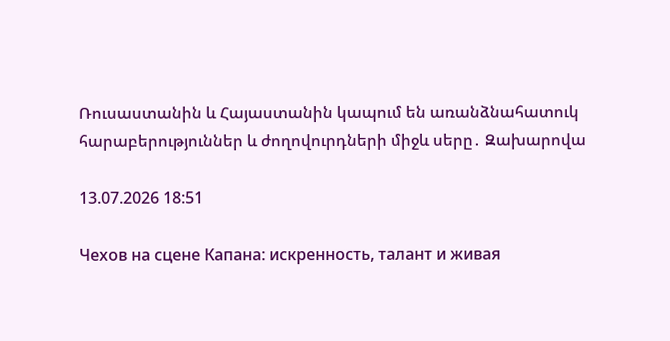Ռուսաստանին և Հայաստանին կապում են առանձնահատուկ հարաբերություններ և ժողովուրդների միջև սերը․ Զախարովա

13.07.2026 18:51

Чехов на сцене Капана: искренность, талант и живая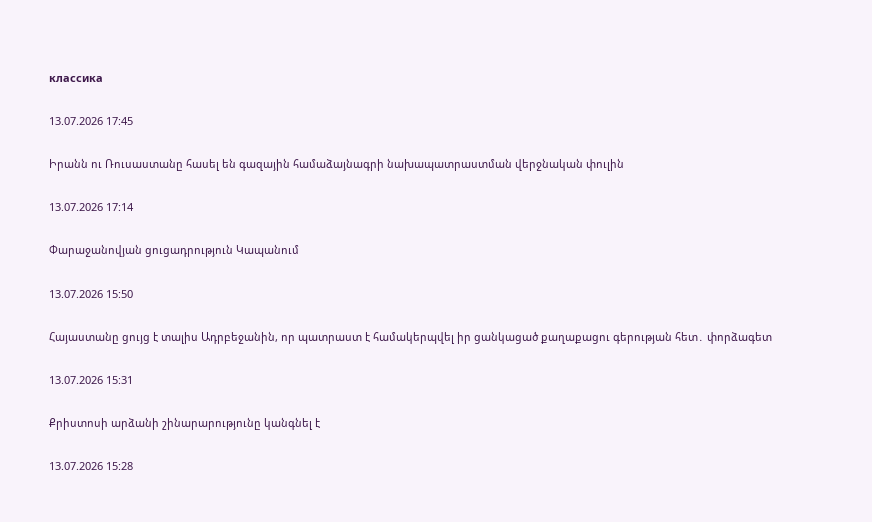классика

13.07.2026 17:45

Իրանն ու Ռուսաստանը հասել են գազային համաձայնագրի նախապատրաստման վերջնական փուլին

13.07.2026 17:14

Փարաջանովյան ցուցադրություն Կապանում

13.07.2026 15:50

Հայաստանը ցույց է տալիս Ադրբեջանին, որ պատրաստ է համակերպվել իր ցանկացած քաղաքացու գերության հետ․ փորձագետ

13.07.2026 15:31

Քրիստոսի արձանի շինարարությունը կանգնել է

13.07.2026 15:28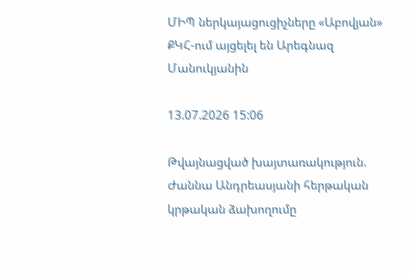ՄԻՊ ներկայացուցիչները «Աբովյան» ՔԿՀ-ում այցելել են Արեգնազ Մանուկյանին

13.07.2026 15:06

Թվայնացված խայտառակություն. Ժաննա Անդրեասյանի հերթական կրթական ձախողումը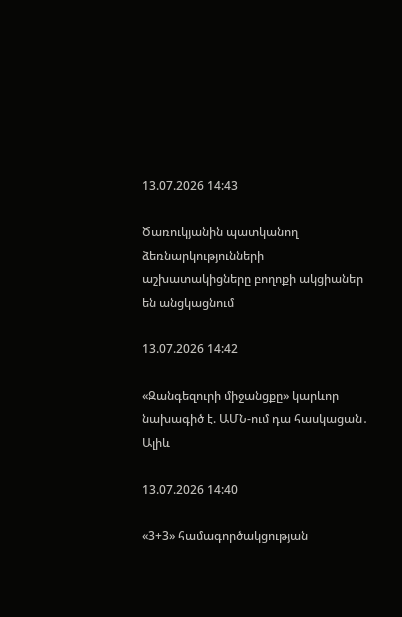13.07.2026 14:43

Ծառուկյանին պատկանող ձեռնարկությունների աշխատակիցները բողոքի ակցիաներ են անցկացնում

13.07.2026 14:42

«Զանգեզուրի միջանցքը» կարևոր նախագիծ է. ԱՄՆ-ում դա հասկացան․ Ալիև

13.07.2026 14:40

«3+3» համագործակցության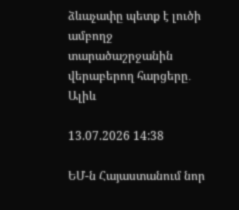ձևաչափը պետք է լուծի ամբողջ տարածաշրջանին վերաբերող հարցերը․ Ալիև

13.07.2026 14:38

ԵՄ-ն Հայաստանում նոր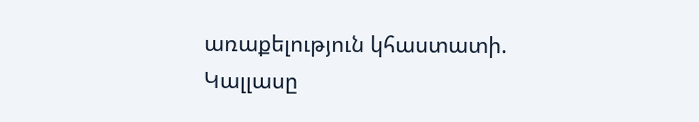առաքելություն կհաստատի. Կալլասը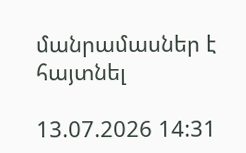մանրամասներ է հայտնել

13.07.2026 14:31